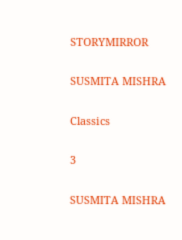STORYMIRROR

SUSMITA MISHRA

Classics

3

SUSMITA MISHRA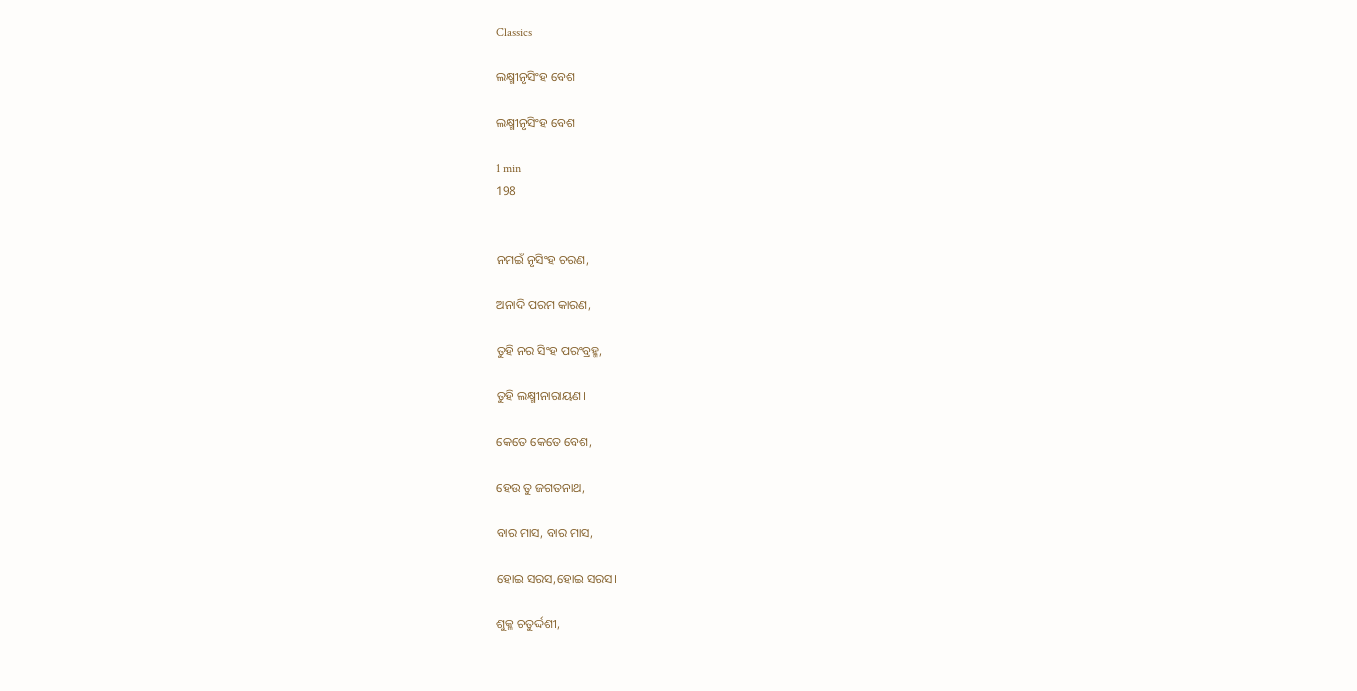Classics

ଲକ୍ଷ୍ମୀନୃସିଂହ ବେଶ

ଲକ୍ଷ୍ମୀନୃସିଂହ ବେଶ

1 min
198


ନମଇଁ ନୃସିଂହ ଚରଣ,

ଅନାଦି ପରମ କାରଣ,

ତୁହି ନର ସିଂହ ପରଂବ୍ରହ୍ମ,

ତୁହି ଲକ୍ଷ୍ମୀନାରାୟଣ।

କେତେ କେତେ ବେଶ,

ହେଉ ତୁ ଜଗତନାଥ,

ବାର ମାସ, ବାର ମାସ,

ହୋଇ ସରସ,ହୋଇ ସରସ।

ଶୁକ୍ଳ ଚତୁର୍ଦ୍ଦଶୀ,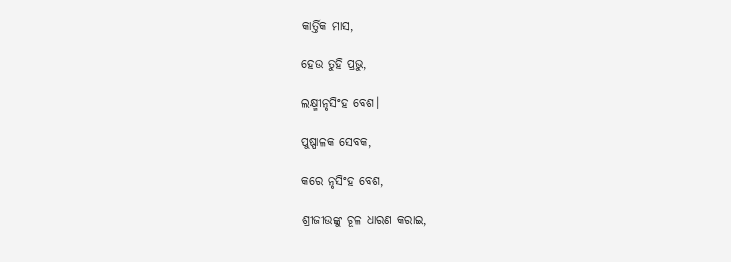କାର୍ତ୍ତିକ ମାସ,

ହେଉ ତୁହି ପ୍ରଭୁ,

ଲକ୍ଷ୍ମୀନୃସିଂହ ବେଶ।

ପୁଷ୍ପାଳକ ସେବକ,

କରେ ନୃସିଂହ ବେଶ,

ଶ୍ରୀଜୀଉଙ୍କୁ ଚୂଳ ଧାରଣ କରାଇ,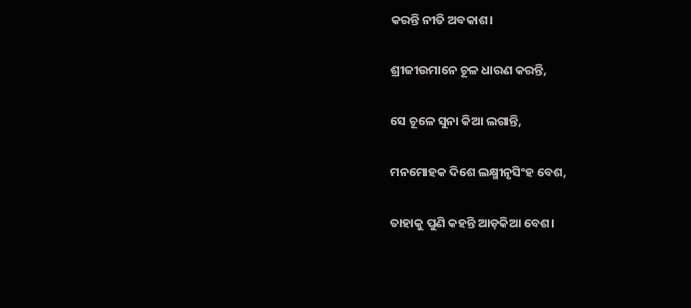କରନ୍ତି ନୀତି ଅବକାଶ।

ଶ୍ରୀଜୀଉମାନେ ଚୂଳ ଧାରଣ କରନ୍ତି,

ସେ ଚୂଳେ ସୁନା କିଆ ଲଗାନ୍ତି,

ମନମୋହକ ଦିଶେ ଲକ୍ଷ୍ମୀନୃସିଂହ ବେଶ,

ତାହାକୁ ପୁଣି କହନ୍ତି ଆଡ଼କିଆ ବେଶ।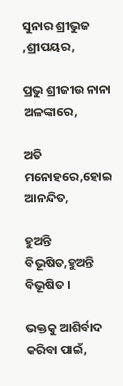ସୁନାର ଶ୍ରୀଭୁଜ ,ଶ୍ରୀପୟର,

ପ୍ରଭୁ ଶ୍ରୀଜୀଉ ନାନା ଅଳଙ୍କାରେ,

ଅତି ମନୋହରେ,ହୋଇ ଆନନ୍ଦିତ,

ହୁଅନ୍ତି ବିଭୂଷିତ,ହୁଅନ୍ତି ବିଭୂଷିତ ।

ଭକ୍ତକୁ ଆଶିର୍ବାଦ କରିବା ପାଇଁ,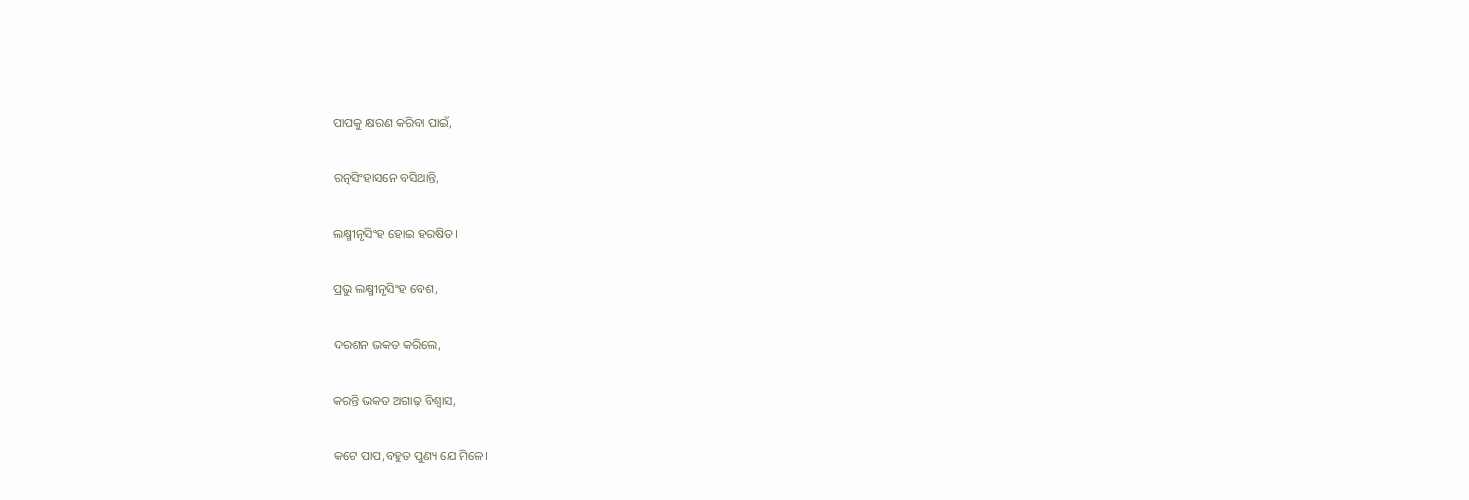ପାପକୁ କ୍ଷରଣ କରିବା ପାଇଁ,

ରତ୍ନସିଂହାସନେ ବସିଥାନ୍ତି,

ଲକ୍ଷ୍ମୀନୃସିଂହ ହୋଇ ହରଷିତ।

ପ୍ରଭୁ ଲକ୍ଷ୍ମୀନୃସିଂହ ବେଶ,

ଦରଶନ ଭକତ କରିଲେ,

କରନ୍ତି ଭକତ ଅଗାଢ଼ ବିଶ୍ୱାସ,

କଟେ ପାପ,ବହୁତ ପୁଣ୍ୟ ଯେ ମିଳେ।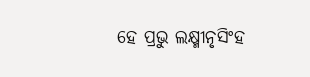ହେ ପ୍ରଭୁ ଲକ୍ଷ୍ମୀନୃସିଂହ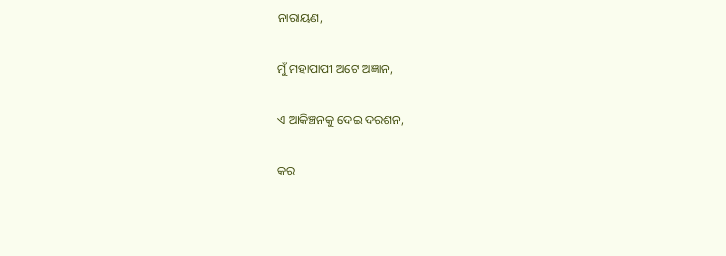ନାରାୟଣ,

ମୁଁ ମହାପାପୀ ଅଟେ ଅଜ୍ଞାନ,

ଏ ଆକିଞ୍ଚନକୁ ଦେଇ ଦରଶନ,

କର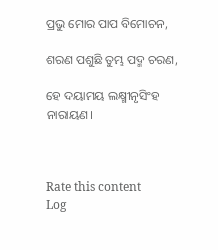ପ୍ରଭୁ ମୋର ପାପ ବିମୋଚନ,

ଶରଣ ପଶୁଛି ତୁମ୍ଭ ପଦ୍ମ ଚରଣ,

ହେ ଦୟାମୟ ଲକ୍ଷ୍ମୀନୃସିଂହ ନାରାୟଣ।



Rate this content
Log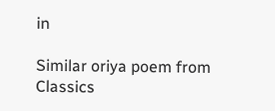in

Similar oriya poem from Classics